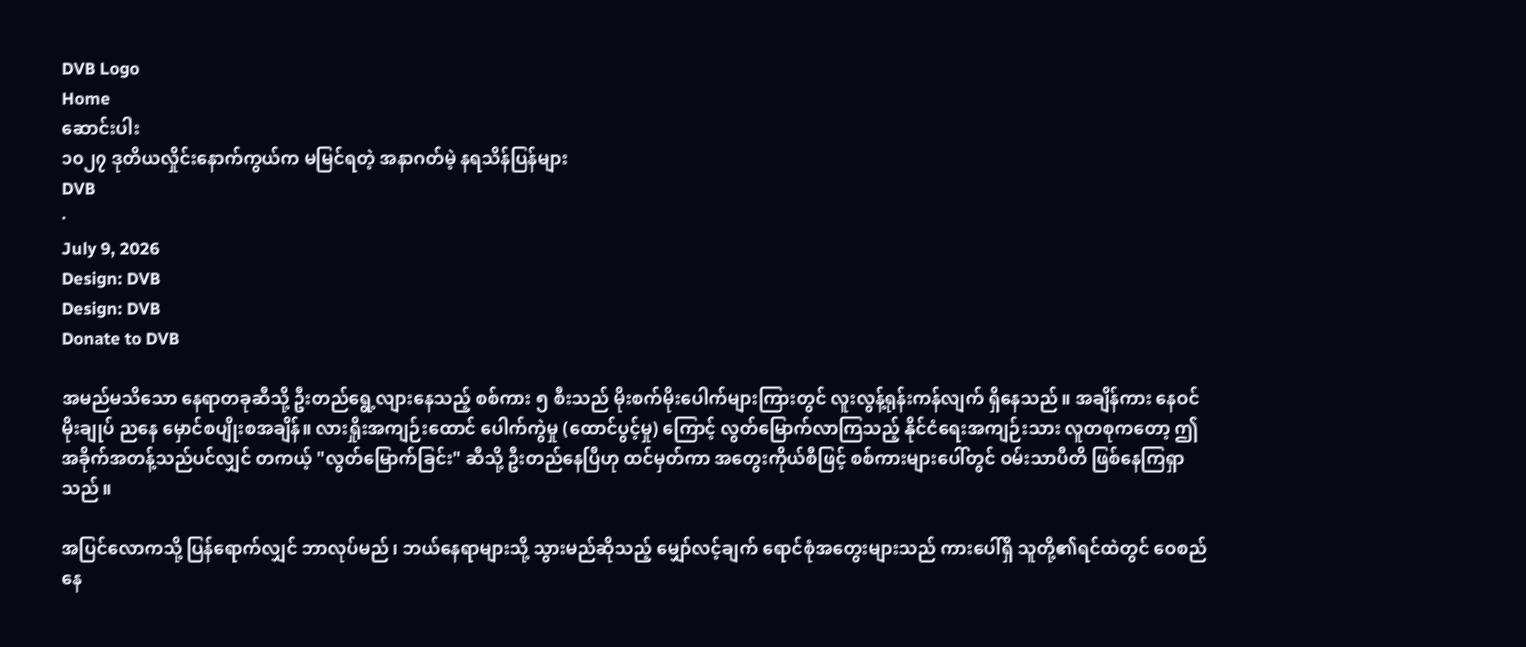DVB Logo
Home
ဆောင်းပါး
၁၀၂၇ ဒုတိယလှိုင်းနောက်ကွယ်က မမြင်ရတဲ့ အနာဂတ်မဲ့ နရသိန်ပြန်များ
DVB
·
July 9, 2026
Design: DVB
Design: DVB
Donate to DVB

အမည်မသိသော နေရာတခုဆီသို့ ဦးတည်ရွေ့လျားနေသည့် စစ်ကား ၅ စီးသည် မိုးစက်မိုးပေါက်များကြားတွင် လူးလွန့်ရုန်းကန်လျက် ရှိနေသည်။ အချိန်ကား နေဝင်မိုးချုပ် ညနေ မှောင်စပျိုးစအချိန်။ လားရှိုးအကျဉ်းထောင် ပေါက်ကွဲမှု (ထောင်ပွင့်မှု) ကြောင့် လွတ်မြောက်လာကြသည့် နိုင်ငံရေးအကျဉ်းသား လူတစုကတော့ ဤအခိုက်အတန့်သည်ပင်လျှင် တကယ့် "လွတ်မြောက်ခြင်း" ဆီသို့ ဦးတည်နေပြီဟု ထင်မှတ်ကာ အတွေးကိုယ်စီဖြင့် စစ်ကားများပေါ်တွင် ဝမ်းသာပီတိ ဖြစ်နေကြရှာသည်။

အပြင်လောကသို့ ပြန်ရောက်လျှင် ဘာလုပ်မည်၊ ဘယ်နေရာများသို့ သွားမည်ဆိုသည့် မျှော်လင့်ချက် ရောင်စုံအတွေးများသည် ကားပေါ်ရှိ သူတို့၏ရင်ထဲတွင် ဝေစည်နေ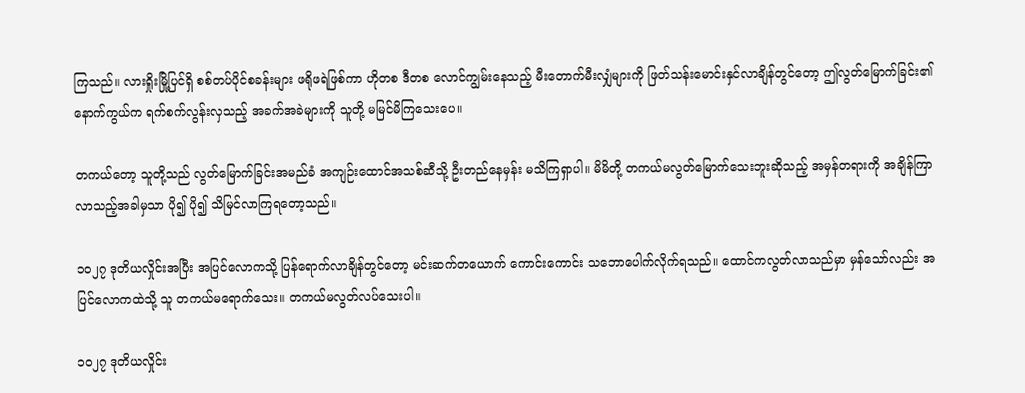ကြသည်။ လားရှိုးမြို့ပြင်ရှိ စစ်တပ်ပိုင်စခန်းများ ဖရိုဖရဲဖြစ်ကာ ဟိုတစ ဒီတစ လောင်ကျွမ်းနေသည့် မီးတောက်မီးလျှံများကို ဖြတ်သန်းမောင်းနှင်လာချိန်တွင်တော့ ဤလွတ်မြောက်ခြင်း၏ နောက်ကွယ်က ရက်စက်လွန်းလှသည့် အခက်အခဲများကို သူတို့ မမြင်မိကြသေးပေ။

တကယ်တော့ သူတို့သည် လွတ်မြောက်ခြင်းအမည်ခံ အကျဉ်းထောင်အသစ်ဆီသို့ ဦးတည်နေမှန်း မသိကြရှာပါ။ မိမိတို့ တကယ်မလွတ်မြောက်သေးဘူးဆိုသည့် အမှန်တရားကို အချိန်ကြာလာသည့်အခါမှသာ ပို၍ ပို၍ သိမြင်လာကြရတော့သည်။

၁၀၂၇ ဒုတိယလှိုင်းအပြီး အပြင်လောကသို့ ပြန်ရောက်လာချိန်တွင်တော့ မင်းဆက်တယောက် ကောင်းကောင်း သဘောပေါက်လိုက်ရသည်။ ထောင်ကလွတ်လာသည်မှာ မှန်သော်လည်း အပြင်လောကထဲသို့ သူ တကယ်မရောက်သေး။ တကယ်မလွတ်လပ်သေးပါ။

၁၀၂၇ ဒုတိယလှိုင်း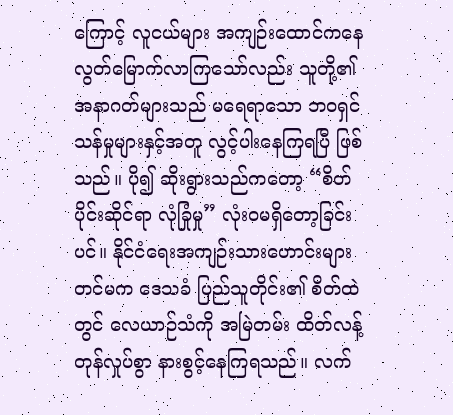ကြောင့် လူငယ်များ အကျဉ်းထောင်ကနေ လွတ်မြောက်လာကြသော်လည်း သူတို့၏ အနာဂတ်များသည် မရေရာသော ဘဝရှင်သန်မှုများနှင့်အတူ လွင့်ပါးနေကြရပြီ ဖြစ်သည်။ ပို၍ ဆိုးရွားသည်ကတော့ “စိတ်ပိုင်းဆိုင်ရာ လုံခြုံမှု” လုံးဝမရှိတော့ခြင်းပင်။ နိုင်ငံရေးအကျဉ်းသားဟောင်းများတင်မက ဒေသခံ ပြည်သူတိုင်း၏ စိတ်ထဲတွင် လေယာဉ်သံကို အမြဲတမ်း ထိတ်လန့်တုန်လှုပ်စွာ နားစွင့်နေကြရသည်။ လက်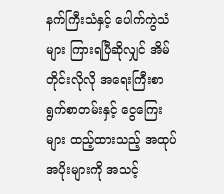နက်ကြီးသံနှင့် ပေါက်ကွဲသံများ ကြားရပြီဆိုလျှင် အိမ်တိုင်းလိုလို အရေးကြီးစာရွက်စာတမ်းနှင့် ငွေကြေးများ ထည့်ထားသည့် အထုပ်အပိုးများကို အသင့်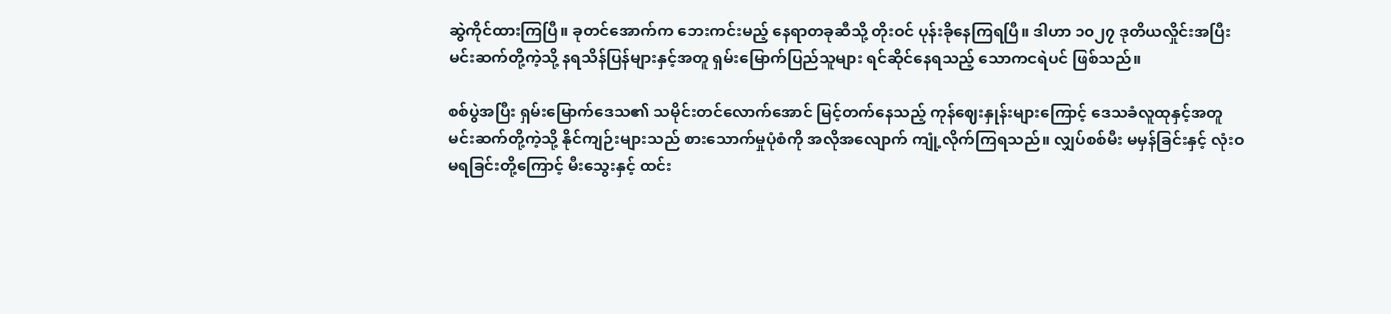ဆွဲကိုင်ထားကြပြီ။ ခုတင်အောက်က ဘေးကင်းမည့် နေရာတခုဆီသို့ တိုးဝင် ပုန်းခိုနေကြရပြီ။ ဒါဟာ ၁၀၂၇ ဒုတိယလှိုင်းအပြီး မင်းဆက်တို့ကဲ့သို့ နရသိန်ပြန်များနှင့်အတူ ရှမ်းမြောက်ပြည်သူများ ရင်ဆိုင်နေရသည့် သောကငရဲပင် ဖြစ်သည်။

စစ်ပွဲအပြီး ရှမ်းမြောက်ဒေသ၏ သမိုင်းတင်လောက်အောင် မြင့်တက်နေသည့် ကုန်ဈေးနှုန်းများကြောင့် ဒေသခံလူထုနှင့်အတူ မင်းဆက်တို့ကဲ့သို့ နိုင်ကျဉ်းများသည် စားသောက်မှုပုံစံကို အလိုအလျောက် ကျုံ့လိုက်ကြရသည်။ လျှပ်စစ်မီး မမှန်ခြင်းနှင့် လုံးဝမရခြင်းတို့ကြောင့် မီးသွေးနှင့် ထင်း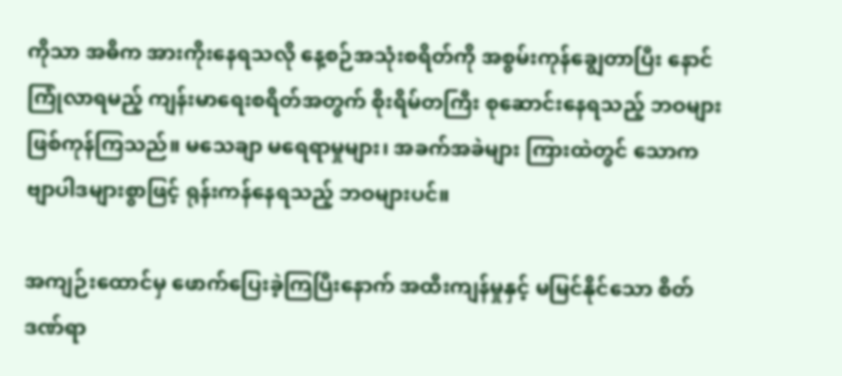ကိုသာ အဓိက အားကိုးနေရသလို နေ့စဉ်အသုံးစရိတ်ကို အစွမ်းကုန်ချွေတာပြီး နောင်ကြုံလာရမည့် ကျန်းမာရေးစရိတ်အတွက် စိုးရိမ်တကြီး စုဆောင်းနေရသည့် ဘဝများ ဖြစ်ကုန်ကြသည်။ မသေချာ မရေရာမှုများ၊ အခက်အခဲများ ကြားထဲတွင် သောကဗျာပါဒများစွာဖြင့် ရုန်းကန်နေရသည့် ဘဝများပင်။

အကျဉ်းထောင်မှ ဖောက်ပြေးခဲ့ကြပြီးနောက် အထီးကျန်မှုနှင့် မမြင်နိုင်သော စိတ်ဒဏ်ရာ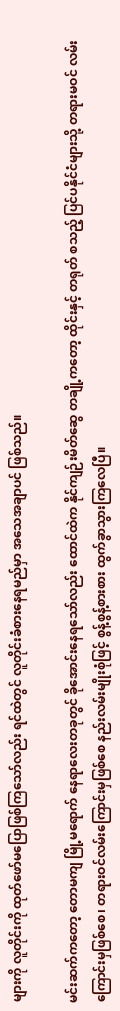များကို လူတိုင်းကို ထုတ်ဖော်မပြောဖြစ်ကြသော်လည်း ရင်ထဲတွင် လူတိုင်းခံစားနေရမည်မှာ အသေအချာပင် ဖြစ်သည်။

မင်းဆက်ကတော့ တောမကျ မြို့မရောက် နေရာလေးတခုတွင် ခိုအောင်းနေရသော်လည်း ထောင်ထဲက နိုင်ကျဉ်းမိတ်ဆွေ တချို့ကတော့ ထိုင်းနှင့် တရုတ် စသည့် ပြင်ပနိုင်ငံများသို့ တရားမဝင် လမ်းကြောင်းမှဖြစ်စေ၊ တရားဝင်လမ်းကြောင်းမှဖြစ်စေ နည်းလမ်းမျိုးစုံဖြင့် စွန့်စွန့်စားစား ထွက်ခွာသွားကြလေပြီ။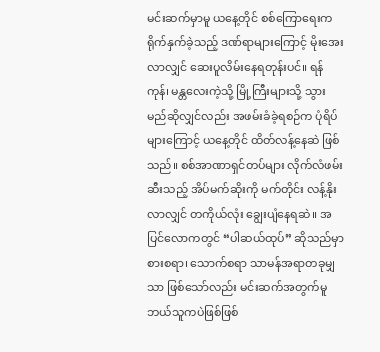မင်းဆက်မှာမူ ယနေ့တိုင် စစ်ကြောရေးက ရိုက်နှက်ခဲ့သည့် ဒဏ်ရာများကြောင့် မိုးအေးလာလျှင် ဆေးပူလိမ်းနေရတုန်းပင်။ ရန်ကုန်၊ မန္တလေးကဲ့သို့ မြို့ကြီးများသို့ သွားမည်ဆိုလျှင်လည်း အဖမ်းခံခဲ့ရစဉ်က ပုံရိပ်များကြောင့် ယနေ့တိုင် ထိတ်လန့်နေဆဲ ဖြစ်သည်။ စစ်အာဏာရှင်တပ်များ လိုက်လံဖမ်းဆီးသည့် အိပ်မက်ဆိုးကို မက်တိုင်း လန့်နိုးလာလျှင် တကိုယ်လုံး ချွေးပျံနေရဆဲ။ အပြင်လောကတွင် “ပါဆယ်ထုပ်” ဆိုသည်မှာ စားစရာ၊ သောက်စရာ သာမန်အရာတခုမျှသာ ဖြစ်သော်လည်း မင်းဆက်အတွက်မူ ဘယ်သူကပဲဖြစ်ဖြစ်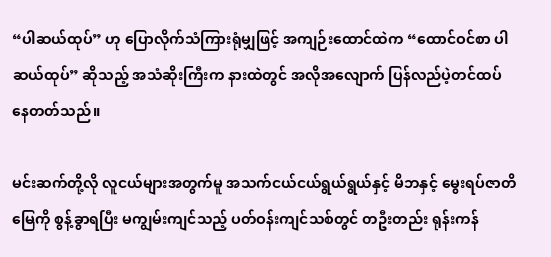“ပါဆယ်ထုပ်” ဟု ပြောလိုက်သံကြားရုံမျှဖြင့် အကျဉ်းထောင်ထဲက “ထောင်ဝင်စာ ပါဆယ်ထုပ်” ဆိုသည့် အသံဆိုးကြီးက နားထဲတွင် အလိုအလျောက် ပြန်လည်ပဲ့တင်ထပ်နေတတ်သည်။

မင်းဆက်တို့လို လူငယ်များအတွက်မူ အသက်ငယ်ငယ်ရွယ်ရွယ်နှင့် မိဘနှင့် မွေးရပ်ဇာတိမြေကို စွန့်ခွာရပြီး မကျွမ်းကျင်သည့် ပတ်ဝန်းကျင်သစ်တွင် တဦးတည်း ရုန်းကန်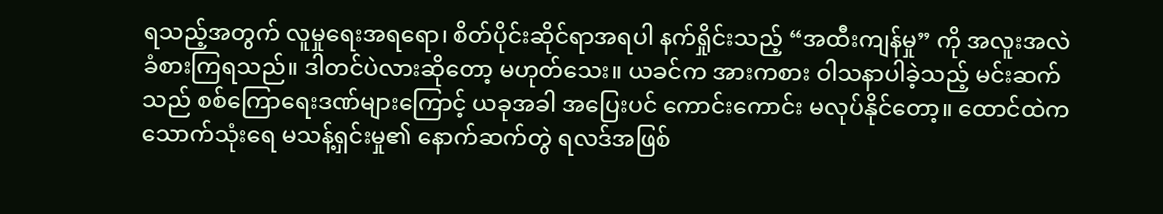ရသည့်အတွက် လူမှုရေးအရရော၊ စိတ်ပိုင်းဆိုင်ရာအရပါ နက်ရှိုင်းသည့် “အထီးကျန်မှု” ကို အလူးအလဲ ခံစားကြရသည်။ ဒါတင်ပဲလားဆိုတော့ မဟုတ်သေး။ ယခင်က အားကစား ဝါသနာပါခဲ့သည့် မင်းဆက်သည် စစ်ကြောရေးဒဏ်များကြောင့် ယခုအခါ အပြေးပင် ကောင်းကောင်း မလုပ်နိုင်တော့။ ထောင်ထဲက သောက်သုံးရေ မသန့်ရှင်းမှု၏ နောက်ဆက်တွဲ ရလဒ်အဖြစ်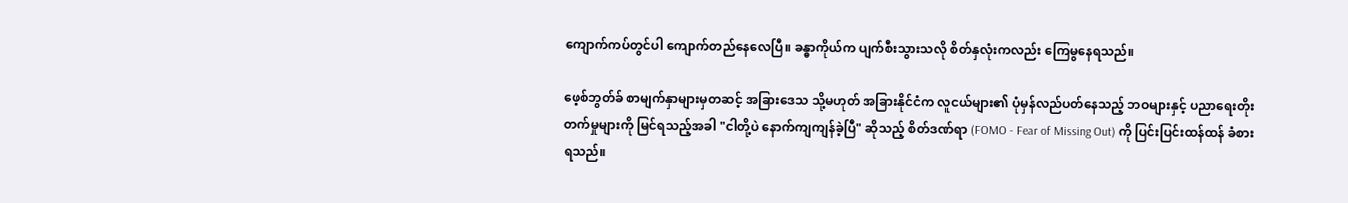ကျောက်ကပ်တွင်ပါ ကျောက်တည်နေလေပြီ။ ခန္ဓာကိုယ်က ပျက်စီးသွားသလို စိတ်နှလုံးကလည်း ကြေမွနေရသည်။

ဖေ့စ်ဘွတ်ခ် စာမျက်နှာများမှတဆင့် အခြားဒေသ သို့မဟုတ် အခြားနိုင်ငံက လူငယ်များ၏ ပုံမှန်လည်ပတ်နေသည့် ဘဝများနှင့် ပညာရေးတိုးတက်မှုများကို မြင်ရသည့်အခါ "ငါတို့ပဲ နောက်ကျကျန်ခဲ့ပြီ" ဆိုသည့် စိတ်ဒဏ်ရာ (FOMO - Fear of Missing Out) ကို ပြင်းပြင်းထန်ထန် ခံစားရသည်။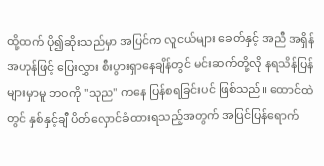ထို့ထက် ပို၍ဆိုးသည်မှာ အပြင်က လူငယ်များ ခေတ်နှင့် အညီ အရှိန်အဟုန်ဖြင့် ပြေးလွှား စီးပွားရှာနေချိန်တွင် မင်းဆက်တို့လို နရသိန်ပြန်များမှာမူ ဘဝကို "သုည" ကနေ ပြန်စရခြင်းပင် ဖြစ်သည်။ ထောင်ထဲတွင် နှစ်နှင့်ချီ ပိတ်လှောင်ခံထားရသည့်အတွက် အပြင်ပြန်ရောက်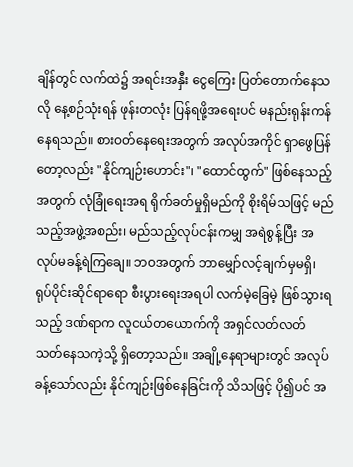ချိန်တွင် လက်ထဲ၌ အရင်းအနှီး ငွေကြေး ပြတ်တောက်နေသလို နေ့စဉ်သုံးရန် ဖုန်းတလုံး ပြန်ရဖို့အရေးပင် မနည်းရုန်းကန်နေရသည်။ စားဝတ်နေရေးအတွက် အလုပ်အကိုင် ရှာဖွေပြန်တော့လည်း "နိုင်ကျဉ်းဟောင်း"၊ "ထောင်ထွက်" ဖြစ်နေသည့်အတွက် လုံခြုံရေးအရ ရိုက်ခတ်မှုရှိမည်ကို စိုးရိမ်သဖြင့် မည်သည့်အဖွဲ့အစည်း၊ မည်သည့်လုပ်ငန်းကမျှ အရဲစွန့်ပြီး အလုပ်မခန့်ရဲကြချေ။ ဘဝအတွက် ဘာမျှော်လင့်ချက်မှမရှိ၊ ရုပ်ပိုင်းဆိုင်ရာရော စီးပွားရေးအရပါ လက်မဲ့ခြေမဲ့ ဖြစ်သွားရသည့် ဒဏ်ရာက လူငယ်တယောက်ကို အရှင်လတ်လတ် သတ်နေသကဲ့သို့ ရှိတော့သည်။ အချို့နေရာများတွင် အလုပ်ခန့်သော်လည်း နိုင်ကျဉ်းဖြစ်နေခြင်းကို သိသဖြင့် ပို၍ပင် အ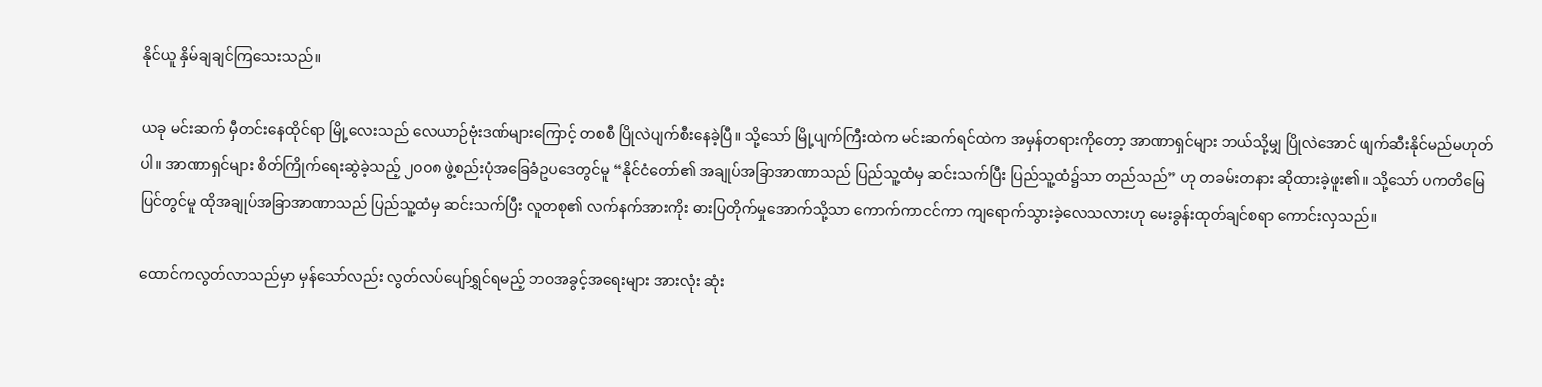နိုင်ယူ နှိမ်ချချင်ကြသေးသည်။

ယခု မင်းဆက် မှီတင်းနေထိုင်ရာ မြို့လေးသည် လေယာဉ်ဗုံးဒဏ်များကြောင့် တစစီ ပြိုလဲပျက်စီးနေခဲ့ပြီ။ သို့သော် မြို့ပျက်ကြီးထဲက မင်းဆက်ရင်ထဲက အမှန်တရားကိုတော့ အာဏာရှင်များ ဘယ်သို့မျှ ပြိုလဲအောင် ဖျက်ဆီးနိုင်မည်မဟုတ်ပါ။ အာဏာရှင်များ စိတ်ကြိုက်ရေးဆွဲခဲ့သည့် ၂၀၀၈ ဖွဲ့စည်းပုံအခြေခံဥပဒေတွင်မူ “နိုင်ငံတော်၏ အချုပ်အခြာအာဏာသည် ပြည်သူ့ထံမှ ဆင်းသက်ပြီး ပြည်သူ့ထံ၌သာ တည်သည်” ဟု တခမ်းတနား ဆိုထားခဲ့ဖူး၏။ သို့သော် ပကတိမြေပြင်တွင်မူ ထိုအချုပ်အခြာအာဏာသည် ပြည်သူ့ထံမှ ဆင်းသက်ပြီး လူတစု၏ လက်နက်အားကိုး ဓားပြတိုက်မှုအောက်သို့သာ ကောက်ကာငင်ကာ ကျရောက်သွားခဲ့လေသလားဟု မေးခွန်းထုတ်ချင်စရာ ကောင်းလှသည်။

ထောင်ကလွတ်လာသည်မှာ မှန်သော်လည်း လွတ်လပ်ပျော်ရွှင်ရမည့် ဘဝအခွင့်အရေးများ အားလုံး ဆုံး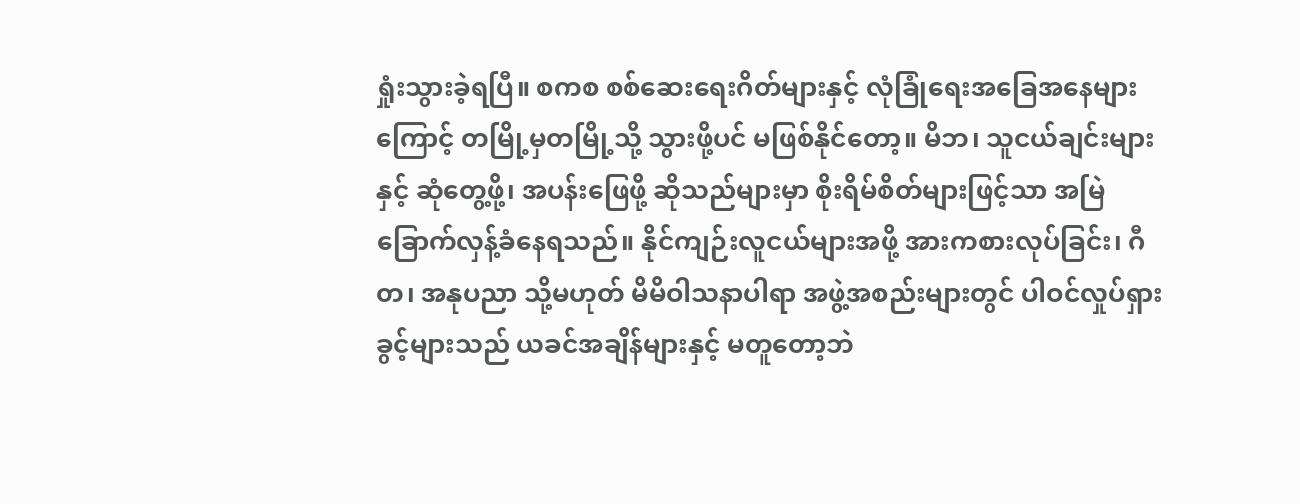ရှုံးသွားခဲ့ရပြီ။ စကစ စစ်ဆေးရေးဂိတ်များနှင့် လုံခြုံရေးအခြေအနေများကြောင့် တမြို့မှတမြို့သို့ သွားဖို့ပင် မဖြစ်နိုင်တော့။ မိဘ၊ သူငယ်ချင်းများနှင့် ဆုံတွေ့ဖို့၊ အပန်းဖြေဖို့ ဆိုသည်များမှာ စိုးရိမ်စိတ်များဖြင့်သာ အမြဲ ခြောက်လှန့်ခံနေရသည်။ နိုင်ကျဉ်းလူငယ်များအဖို့ အားကစားလုပ်ခြင်း၊ ဂီတ၊ အနုပညာ သို့မဟုတ် မိမိဝါသနာပါရာ အဖွဲ့အစည်းများတွင် ပါဝင်လှုပ်ရှားခွင့်များသည် ယခင်အချိန်များနှင့် မတူတော့ဘဲ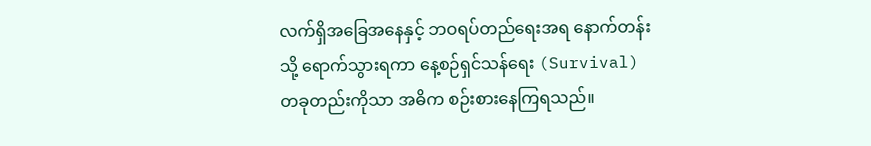လက်ရှိအခြေအနေနှင့် ဘဝရပ်တည်ရေးအရ နောက်တန်းသို့ ရောက်သွားရကာ နေ့စဉ်ရှင်သန်ရေး (Survival) တခုတည်းကိုသာ အဓိက စဉ်းစားနေကြရသည်။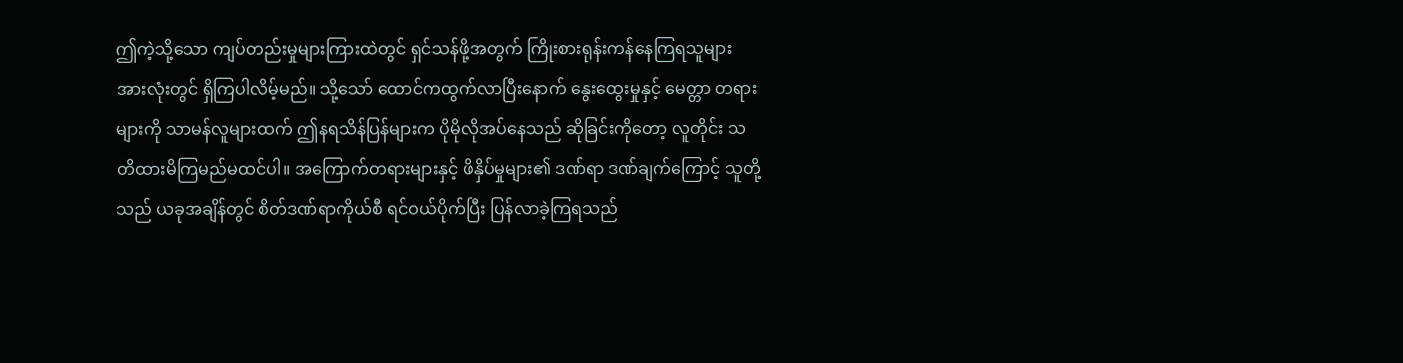ဤကဲ့သို့သော ကျပ်တည်းမှုများကြားထဲတွင် ရှင်သန်ဖို့အတွက် ကြိုးစားရုန်းကန်နေကြရသူများ အားလုံးတွင် ရှိကြပါလိမ့်မည်။ သို့သော် ထောင်ကထွက်လာပြီးနောက် နွေးထွေးမှုနှင့် မေတ္တာ တရားများကို သာမန်လူများထက် ဤနရသိန်ပြန်များက ပိုမိုလိုအပ်နေသည် ဆိုခြင်းကိုတော့ လူတိုင်း သတိထားမိကြမည်မထင်ပါ။ အကြောက်တရားများနှင့် ဖိနှိပ်မှုများ၏ ဒဏ်ရာ ဒဏ်ချက်ကြောင့် သူတို့သည် ယခုအချိန်တွင် စိတ်ဒဏ်ရာကိုယ်စီ ရင်ဝယ်ပိုက်ပြီး ပြန်လာခဲ့ကြရသည်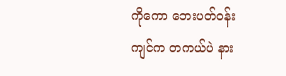ကိုကော ဘေးပတ်ဝန်းကျင်က တကယ်ပဲ နား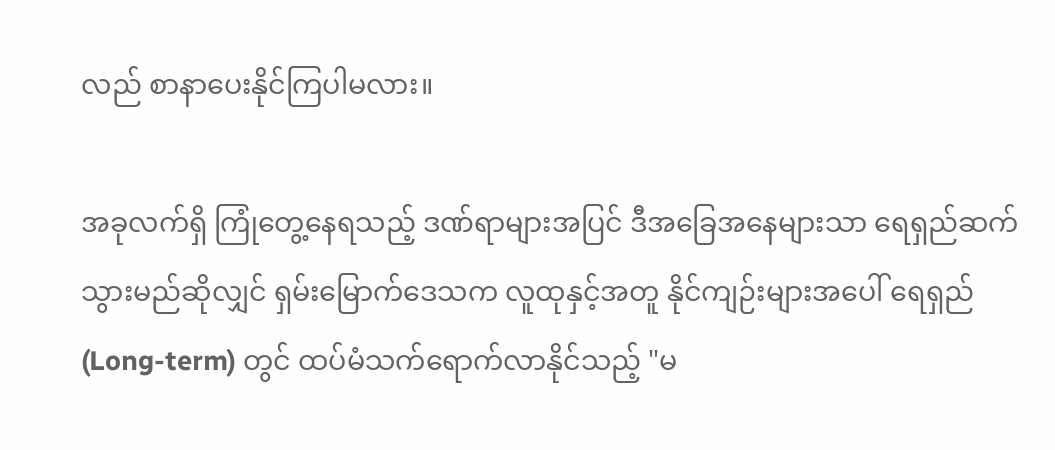လည် စာနာပေးနိုင်ကြပါမလား။

အခုလက်ရှိ ကြုံတွေ့နေရသည့် ဒဏ်ရာများအပြင် ဒီအခြေအနေများသာ ရေရှည်ဆက်သွားမည်ဆိုလျှင် ရှမ်းမြောက်ဒေသက လူထုနှင့်အတူ နိုင်ကျဉ်းများအပေါ် ရေရှည် (Long-term) တွင် ထပ်မံသက်ရောက်လာနိုင်သည့် "မ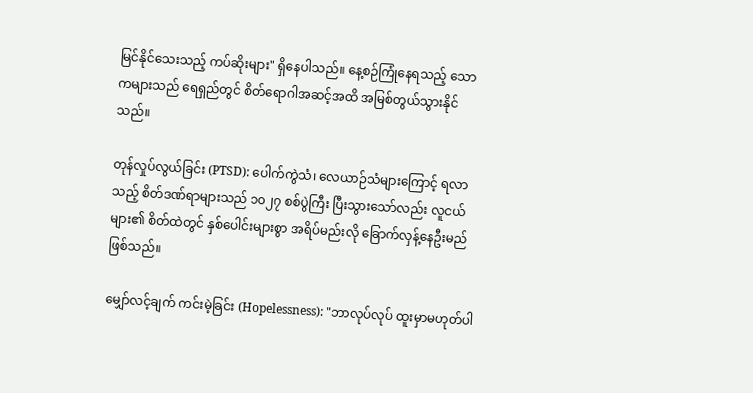မြင်နိုင်သေးသည့် ကပ်ဆိုးများ" ရှိနေပါသည်။ နေ့စဉ်ကြုံနေရသည့် သောကများသည် ရေရှည်တွင် စိတ်ရောဂါအဆင့်အထိ အမြစ်တွယ်သွားနိုင်သည်။

တုန်လှုပ်လွယ်ခြင်း (PTSD): ပေါက်ကွဲသံ၊ လေယာဉ်သံများကြောင့် ရလာသည့် စိတ်ဒဏ်ရာများသည် ၁၀၂၇ စစ်ပွဲကြီး ပြီးသွားသော်လည်း လူငယ်များ၏ စိတ်ထဲတွင် နှစ်ပေါင်းများစွာ အရိပ်မည်းလို ခြောက်လှန့်နေဦးမည် ဖြစ်သည်။

မျှော်လင့်ချက် ကင်းမဲ့ခြင်း (Hopelessness): "ဘာလုပ်လုပ် ထူးမှာမဟုတ်ပါ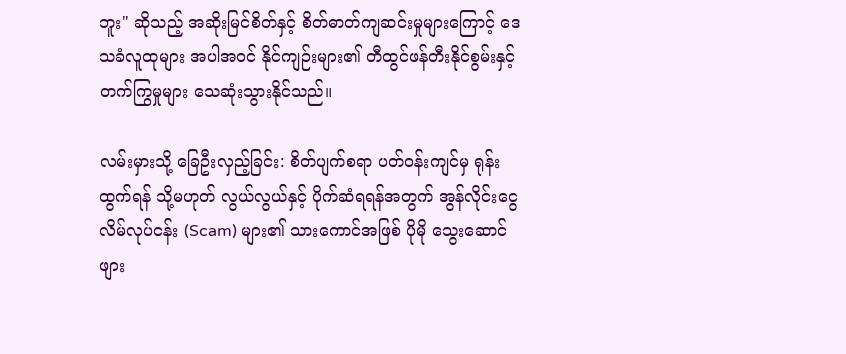ဘူး" ဆိုသည့် အဆိုးမြင်စိတ်နှင့် စိတ်ဓာတ်ကျဆင်းမှုများကြောင့် ဒေသခံလူထုများ အပါအဝင် နိုင်ကျဉ်းများ၏ တီထွင်ဖန်တီးနိုင်စွမ်းနှင့် တက်ကြွမှုများ သေဆုံးသွားနိုင်သည်။

လမ်းမှားသို့ ခြေဦးလှည့်ခြင်း: စိတ်ပျက်စရာ ပတ်ဝန်းကျင်မှ ရုန်းထွက်ရန် သို့မဟုတ် လွယ်လွယ်နှင့် ပိုက်ဆံရရန်အတွက် အွန်လိုင်းငွေလိမ်လုပ်ငန်း (Scam) များ၏ သားကောင်အဖြစ် ပိုမို သွေးဆောင်ဖျား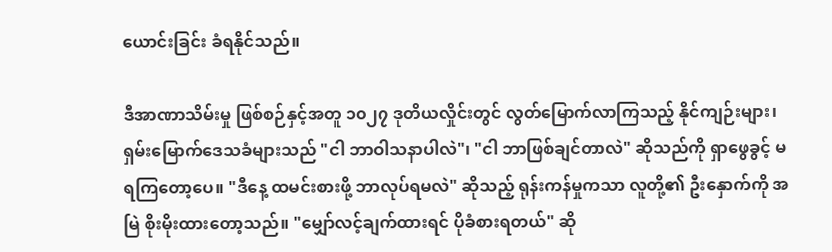ယောင်းခြင်း ခံရနိုင်သည်။

ဒီအာဏာသိမ်းမှု ဖြစ်စဉ်နှင့်အတူ ၁၀၂၇ ဒုတိယလှိုင်းတွင် လွတ်မြောက်လာကြသည့် နိုင်ကျဉ်းများ၊ ရှမ်းမြောက်ဒေသခံများသည် "ငါ ဘာဝါသနာပါလဲ"၊ "ငါ ဘာဖြစ်ချင်တာလဲ" ဆိုသည်ကို ရှာဖွေခွင့် မရကြတော့ပေ။ "ဒီနေ့ ထမင်းစားဖို့ ဘာလုပ်ရမလဲ" ဆိုသည့် ရုန်းကန်မှုကသာ လူတို့၏ ဦးနှောက်ကို အမြဲ စိုးမိုးထားတော့သည်။ "မျှော်လင့်ချက်ထားရင် ပိုခံစားရတယ်" ဆို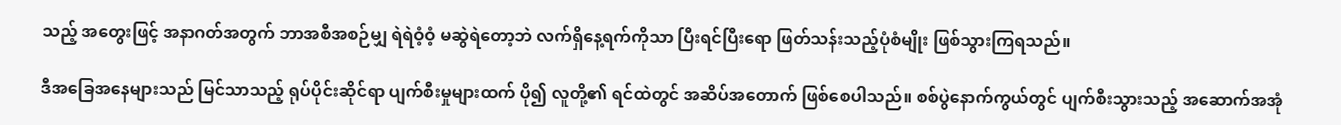သည့် အတွေးဖြင့် အနာဂတ်အတွက် ဘာအစီအစဉ်မျှ ရဲရဲဝံ့ဝံ့ မဆွဲရဲတော့ဘဲ လက်ရှိနေ့ရက်ကိုသာ ပြီးရင်ပြီးရော ဖြတ်သန်းသည့်ပုံစံမျိုး ဖြစ်သွားကြရသည်။

ဒီအခြေအနေများသည် မြင်သာသည့် ရုပ်ပိုင်းဆိုင်ရာ ပျက်စီးမှုများထက် ပို၍ လူတို့၏ ရင်ထဲတွင် အဆိပ်အတောက် ဖြစ်စေပါသည်။ စစ်ပွဲနောက်ကွယ်တွင် ပျက်စီးသွားသည့် အဆောက်အအုံ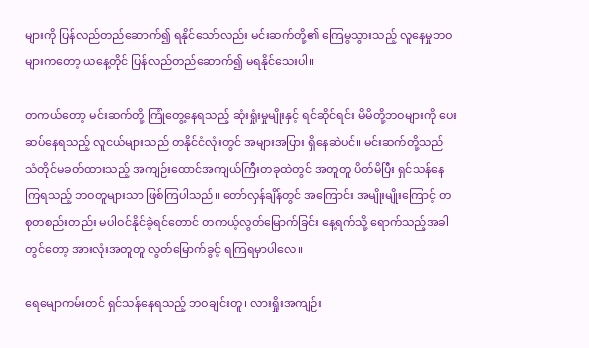များကို ပြန်လည်တည်ဆောက်၍ ရနိုင်သော်လည်း မင်းဆက်တို့၏ ကြေမွသွားသည့် လူနေမှုဘဝများကတော့ ယနေ့တိုင် ပြန်လည်တည်ဆောက်၍ မရနိုင်သေးပါ။

တကယ်တော့ မင်းဆက်တို့ ကြုံတွေ့နေရသည့် ဆုံးရှုံးမှုမျိုးနှင့် ရင်ဆိုင်ရင်း မိမိတို့ဘဝများကို ပေးဆပ်နေရသည့် လူငယ်များသည် တနိုင်ငံလုံးတွင် အများအပြား ရှိနေဆဲပင်။ မင်းဆက်တို့သည် သံတိုင်မခတ်ထားသည့် အကျဉ်းထောင်အကျယ်ကြီးတခုထဲတွင် အတူတူ ပိတ်မိပြီး ရှင်သန်နေကြရသည့် ဘဝတူများသာ ဖြစ်ကြပါသည်။ တော်လှန်ချိန်တွင် အကြောင်း အမျိုးမျိုးကြောင့် တစုတစည်းတည်း မပါဝင်နိုင်ခဲ့ရင်တောင် တကယ့်လွတ်မြောက်ခြင်း နေ့ရက်သို့ ရောက်သည့်အခါတွင်တော့ အားလုံးအတူတူ လွတ်မြောက်ခွင့် ရကြရမှာပါလေ။

ရေမျောကမ်းတင် ရှင်သန်နေရသည့် ဘဝချင်းတူ၊ လားရှိုးအကျဉ်း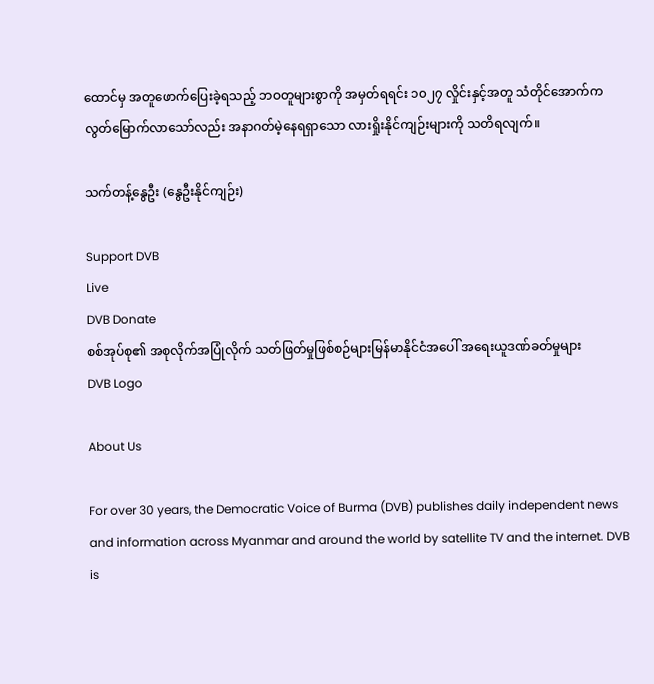ထောင်မှ အတူဖောက်ပြေးခဲ့ရသည့် ဘဝတူများစွာကို အမှတ်ရရင်း ၁၀၂၇ လှိုင်းနှင့်အတူ သံတိုင်အောက်က လွတ်မြောက်လာသော်လည်း အနာဂတ်မဲ့နေရရှာသော လားရှိုးနိုင်ကျဉ်းများကို သတိရလျက်။

သက်တန့်နွေဦး (နွေဦးနိုင်ကျဉ်း)

Support DVB
Live
DVB Donate
စစ်အုပ်စု၏ အစုလိုက်အပြုံလိုက် သတ်ဖြတ်မှုဖြစ်စဉ်များမြန်မာနိုင်ငံအပေါ် အရေးယူဒဏ်ခတ်မှုများ
DVB Logo

About Us

For over 30 years, the Democratic Voice of Burma (DVB) publishes daily independent news and information across Myanmar and around the world by satellite TV and the internet. DVB is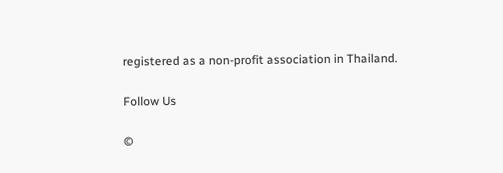registered as a non-profit association in Thailand.

Follow Us

©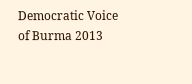Democratic Voice of Burma 2013